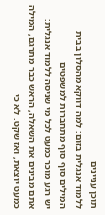תוכן עניינים
ללמוד אנגלית בזום: למה דווקא מהסלון בבית המילים סוף סוף מתחברות למשפטים
יש רגע מוכר כמעט לכל מי שניסה ללמוד אנגלית: אתם מבינים את השאלה, הראש כבר מתרגם, המילה כמעט יוצאת, ואז שקט. לא כי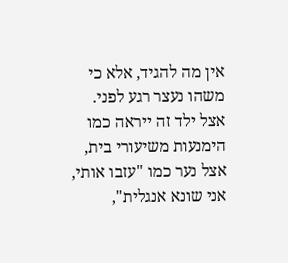אין מה להגיד, אלא כי משהו נעצר רגע לפני. אצל ילד זה ייראה כמו הימנעות משיעורי בית, אצל נער כמו "עזבו אותי, אני שונא אנגלית",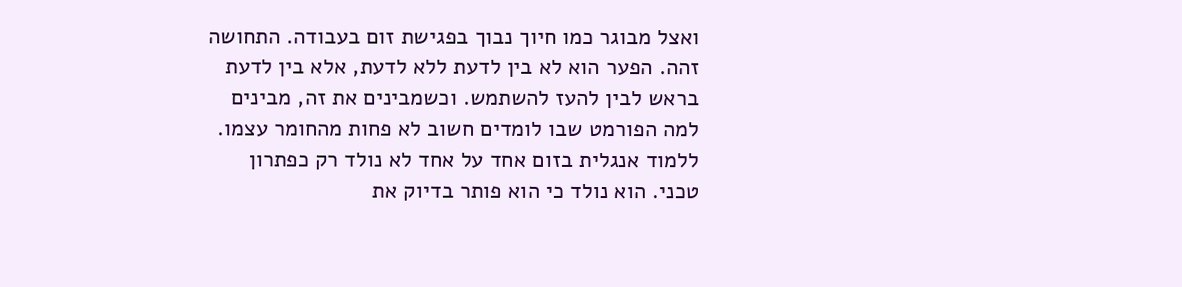ואצל מבוגר כמו חיוך נבוך בפגישת זום בעבודה. התחושה זהה. הפער הוא לא בין לדעת ללא לדעת, אלא בין לדעת בראש לבין להעז להשתמש. וכשמבינים את זה, מבינים למה הפורמט שבו לומדים חשוב לא פחות מהחומר עצמו.
ללמוד אנגלית בזום אחד על אחד לא נולד רק כפתרון טכני. הוא נולד כי הוא פותר בדיוק את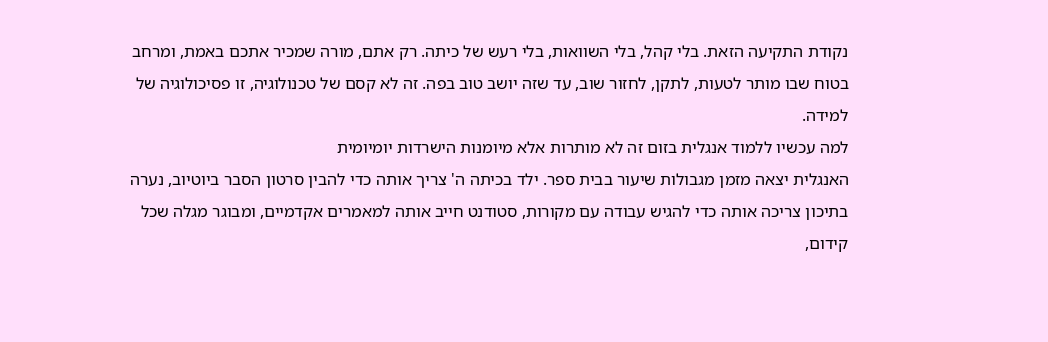נקודת התקיעה הזאת. בלי קהל, בלי השוואות, בלי רעש של כיתה. רק אתם, מורה שמכיר אתכם באמת, ומרחב בטוח שבו מותר לטעות, לתקן, לחזור שוב, עד שזה יושב טוב בפה. זה לא קסם של טכנולוגיה, זו פסיכולוגיה של למידה.
למה עכשיו ללמוד אנגלית בזום זה לא מותרות אלא מיומנות הישרדות יומיומית
האנגלית יצאה מזמן מגבולות שיעור בבית ספר. ילד בכיתה ה' צריך אותה כדי להבין סרטון הסבר ביוטיוב, נערה בתיכון צריכה אותה כדי להגיש עבודה עם מקורות, סטודנט חייב אותה למאמרים אקדמיים, ומבוגר מגלה שכל קידום,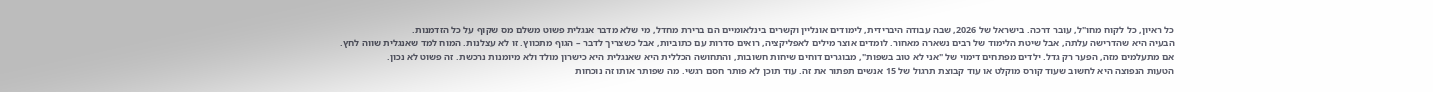כל ראיון, כל לקוח מחו"ל, עובר דרכה. בישראל של 2026, שבה עבודה היברידית, לימודים אונליין וקשרים בינלאומיים הם ברירת מחדל, מי שלא מדבר אנגלית פשוט משלם מס שקוף על כל הזדמנות.
הבעיה היא שהדרישה עלתה, אבל שיטת הלימוד של רבים נשארה מאחור. לומדים אוצר מילים לאפליקציה, רואים סדרות עם כתוביות, אבל כשצריך לדבר – הגוף מתכווץ. זו לא עצלנות. המוח למד שאנגלית שווה לחץ.
אם מתעלמים מזה, הפער רק גדל. ילדים מפתחים דימוי של "אני לא טוב בשפות", מבוגרים דוחים שיחות חשובות, והתחושה הכללית היא שאנגלית היא כישרון מולד ולא מיומנות נרכשת. זה פשוט לא נכון.
הטעות הנפוצה היא לחשוב שעוד קורס מוקלט או עוד קבוצת תרגול של 15 אנשים תפתור את זה. עוד תוכן לא פותר חסם רגשי. מה שפותר אותו זה נוכחות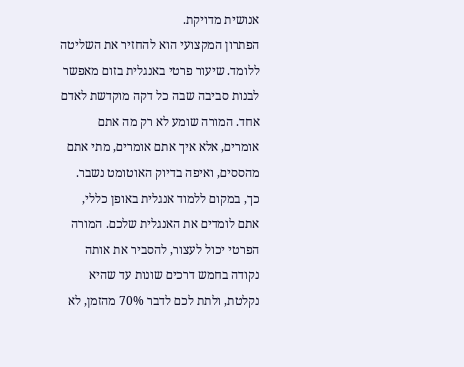אנושית מדויקת.
הפתרון המקצועי הוא להחזיר את השליטה ללומד. שיעור פרטי באנגלית בזום מאפשר לבנות סביבה שבה כל דקה מוקדשת לאדם אחד. המורה שומע לא רק מה אתם אומרים, אלא איך אתם אומרים, מתי אתם מהססים, ואיפה בדיוק האוטומט נשבר.
כך, במקום ללמוד אנגלית באופן כללי, אתם לומדים את האנגלית שלכם. המורה הפרטי יכול לעצור, להסביר את אותה נקודה בחמש דרכים שונות עד שהיא נקלטת, ולתת לכם לדבר 70% מהזמן, לא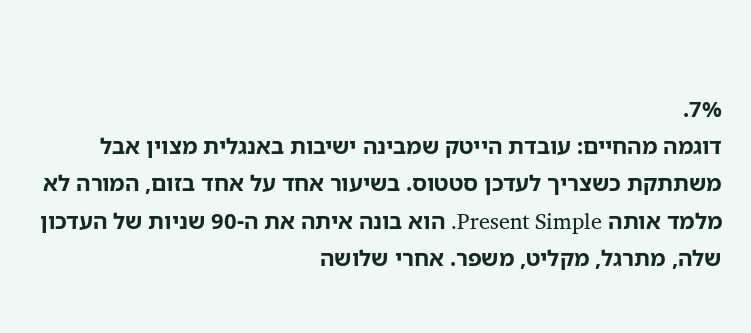7%.
דוגמה מהחיים: עובדת הייטק שמבינה ישיבות באנגלית מצוין אבל משתתקת כשצריך לעדכן סטטוס. בשיעור אחד על אחד בזום, המורה לא מלמד אותה Present Simple. הוא בונה איתה את ה-90 שניות של העדכון שלה, מתרגל, מקליט, משפר. אחרי שלושה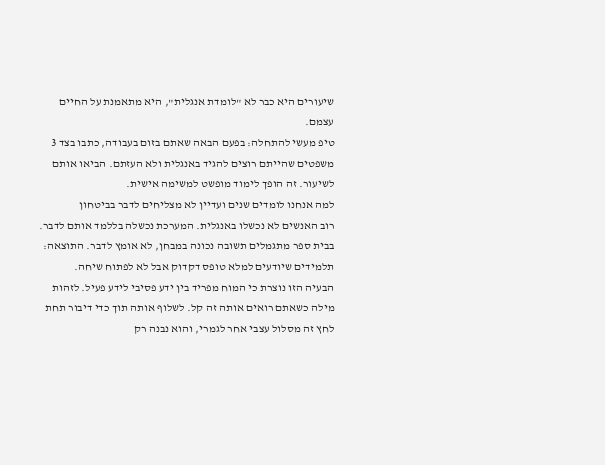שיעורים היא כבר לא "לומדת אנגלית", היא מתאמנת על החיים עצמם.
טיפ מעשי להתחלה: בפעם הבאה שאתם בזום בעבודה, כתבו בצד 3 משפטים שהייתם רוצים להגיד באנגלית ולא העזתם. הביאו אותם לשיעור. זה הופך לימוד מופשט למשימה אישית.
למה אנחנו לומדים שנים ועדיין לא מצליחים לדבר בביטחון
רוב האנשים לא נכשלו באנגלית. המערכת נכשלה בללמד אותם לדבר. בבית ספר מתגמלים תשובה נכונה במבחן, לא אומץ לדבר. התוצאה: תלמידים שיודעים למלא טופס דקדוק אבל לא לפתוח שיחה.
הבעיה הזו נוצרת כי המוח מפריד בין ידע פסיבי לידע פעיל. לזהות מילה כשאתם רואים אותה זה קל. לשלוף אותה תוך כדי דיבור תחת לחץ זה מסלול עצבי אחר לגמרי, והוא נבנה רק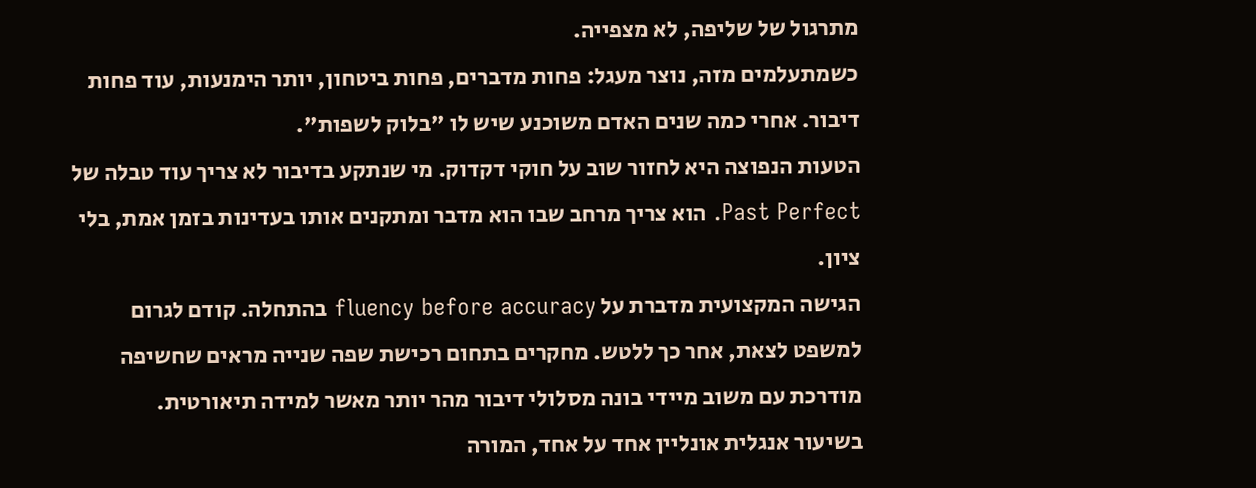מתרגול של שליפה, לא מצפייה.
כשמתעלמים מזה, נוצר מעגל: פחות מדברים, פחות ביטחון, יותר הימנעות, עוד פחות דיבור. אחרי כמה שנים האדם משוכנע שיש לו "בלוק לשפות".
הטעות הנפוצה היא לחזור שוב על חוקי דקדוק. מי שנתקע בדיבור לא צריך עוד טבלה של Past Perfect. הוא צריך מרחב שבו הוא מדבר ומתקנים אותו בעדינות בזמן אמת, בלי ציון.
הגישה המקצועית מדברת על fluency before accuracy בהתחלה. קודם לגרום למשפט לצאת, אחר כך ללטש. מחקרים בתחום רכישת שפה שנייה מראים שחשיפה מודרכת עם משוב מיידי בונה מסלולי דיבור מהר יותר מאשר למידה תיאורטית.
בשיעור אנגלית אונליין אחד על אחד, המורה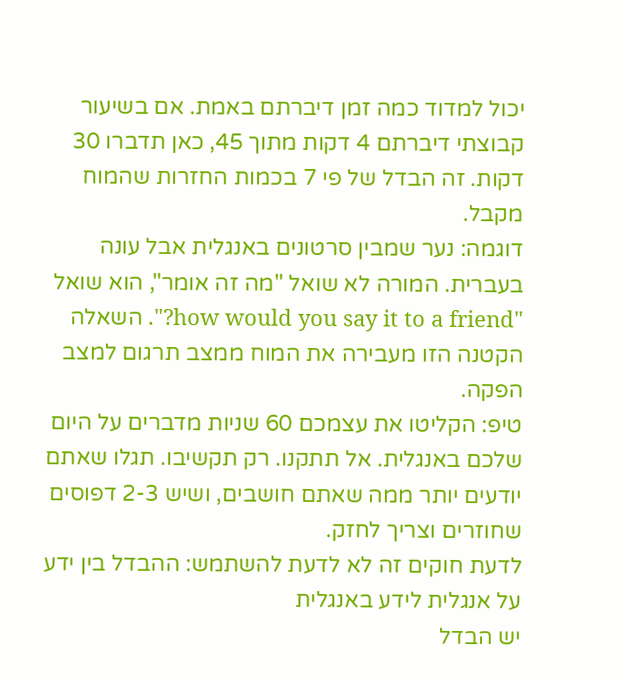יכול למדוד כמה זמן דיברתם באמת. אם בשיעור קבוצתי דיברתם 4 דקות מתוך 45, כאן תדברו 30 דקות. זה הבדל של פי 7 בכמות החזרות שהמוח מקבל.
דוגמה: נער שמבין סרטונים באנגלית אבל עונה בעברית. המורה לא שואל "מה זה אומר", הוא שואל "how would you say it to a friend?". השאלה הקטנה הזו מעבירה את המוח ממצב תרגום למצב הפקה.
טיפ: הקליטו את עצמכם 60 שניות מדברים על היום שלכם באנגלית. אל תתקנו. רק תקשיבו. תגלו שאתם יודעים יותר ממה שאתם חושבים, ושיש 2-3 דפוסים שחוזרים וצריך לחזק.
לדעת חוקים זה לא לדעת להשתמש: ההבדל בין ידע על אנגלית לידע באנגלית
יש הבדל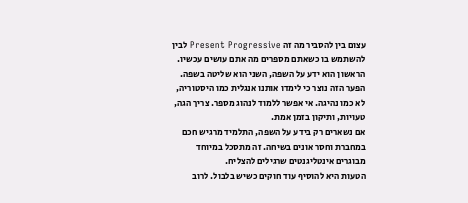עצום בין להסביר מה זה Present Progressive לבין להשתמש בו כשאתם מספרים מה אתם עושים עכשיו. הראשון הוא ידע על השפה, השני הוא שליטה בשפה.
הפער הזה נוצר כי לימדו אותנו אנגלית כמו היסטוריה, לא כמו נהיגה. אי אפשר ללמוד לנהוג מספר. צריך הגה, טעויות, ותיקון בזמן אמת.
אם נשארים רק בידע על השפה, התלמיד מרגיש חכם במחברת וחסר אונים בשיחה. זה מתסכל במיוחד מבוגרים אינטליגנטים שרגילים להצליח.
הטעות היא להוסיף עוד חוקים כשיש בלבול. לרוב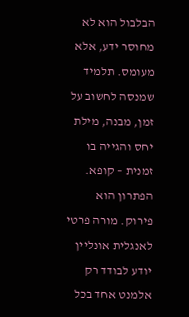הבלבול הוא לא מחוסר ידע, אלא מעומס. תלמיד שמנסה לחשוב על זמן, מבנה, מילת יחס והגייה בו זמנית – קופא.
הפתרון הוא פירוק. מורה פרטי לאנגלית אונליין יודע לבודד רק אלמנט אחד בכל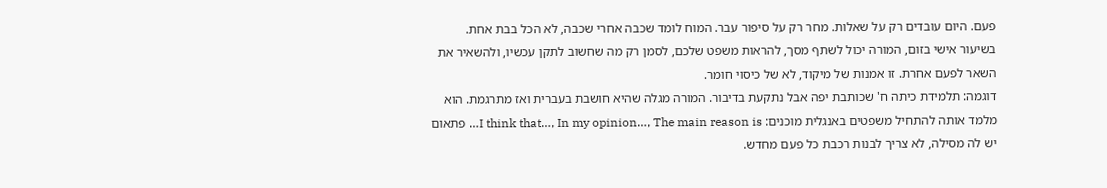פעם. היום עובדים רק על שאלות. מחר רק על סיפור עבר. המוח לומד שכבה אחרי שכבה, לא הכל בבת אחת.
בשיעור אישי בזום, המורה יכול לשתף מסך, להראות משפט שלכם, לסמן רק מה שחשוב לתקן עכשיו, ולהשאיר את השאר לפעם אחרת. זו אמנות של מיקוד, לא של כיסוי חומר.
דוגמה: תלמידת כיתה ח' שכותבת יפה אבל נתקעת בדיבור. המורה מגלה שהיא חושבת בעברית ואז מתרגמת. הוא מלמד אותה להתחיל משפטים באנגלית מוכנים: I think that…, In my opinion…, The main reason is… פתאום יש לה מסילה, לא צריך לבנות רכבת כל פעם מחדש.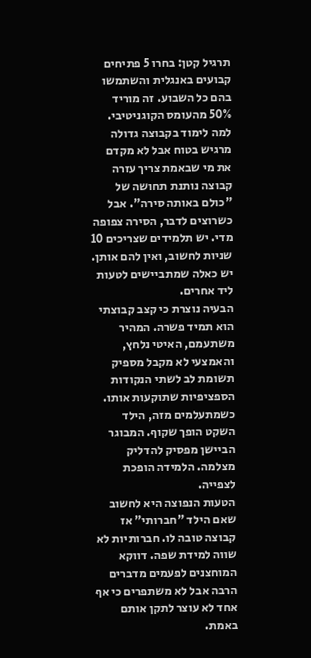תרגיל קטן: בחרו 5 פתיחים קבועים באנגלית והשתמשו בהם כל השבוע. זה מוריד 50% מהעומס הקוגניטיבי.
למה לימוד בקבוצה גדולה מרגיש בטוח אבל לא מקדם את מי שבאמת צריך עזרה
קבוצה נותנת תחושה של "כולם באותה סירה". אבל כשרוצים לדבר, הסירה צפופה מדי. יש תלמידים שצריכים 10 שניות לחשוב, ואין להם אותן. יש כאלה שמתביישים לטעות ליד אחרים.
הבעיה נוצרת כי קצב קבוצתי הוא תמיד פשרה. המהיר משתעמם, האיטי נלחץ, והאמצעי לא מקבל מספיק תשומת לב לשתי הנקודות הספציפיות שתוקעות אותו.
כשמתעלמים מזה, הילד השקט הופך שקוף. המבוגר הביישן מפסיק להדליק מצלמה. הלמידה הופכת לצפייה.
הטעות הנפוצה היא לחשוב שאם הילד "חברותי" אז קבוצה טובה לו. חברותיות לא שווה למידת שפה. דווקא המוחצנים לפעמים מדברים הרבה אבל לא משתפרים כי אף אחד לא עוצר לתקן אותם באמת.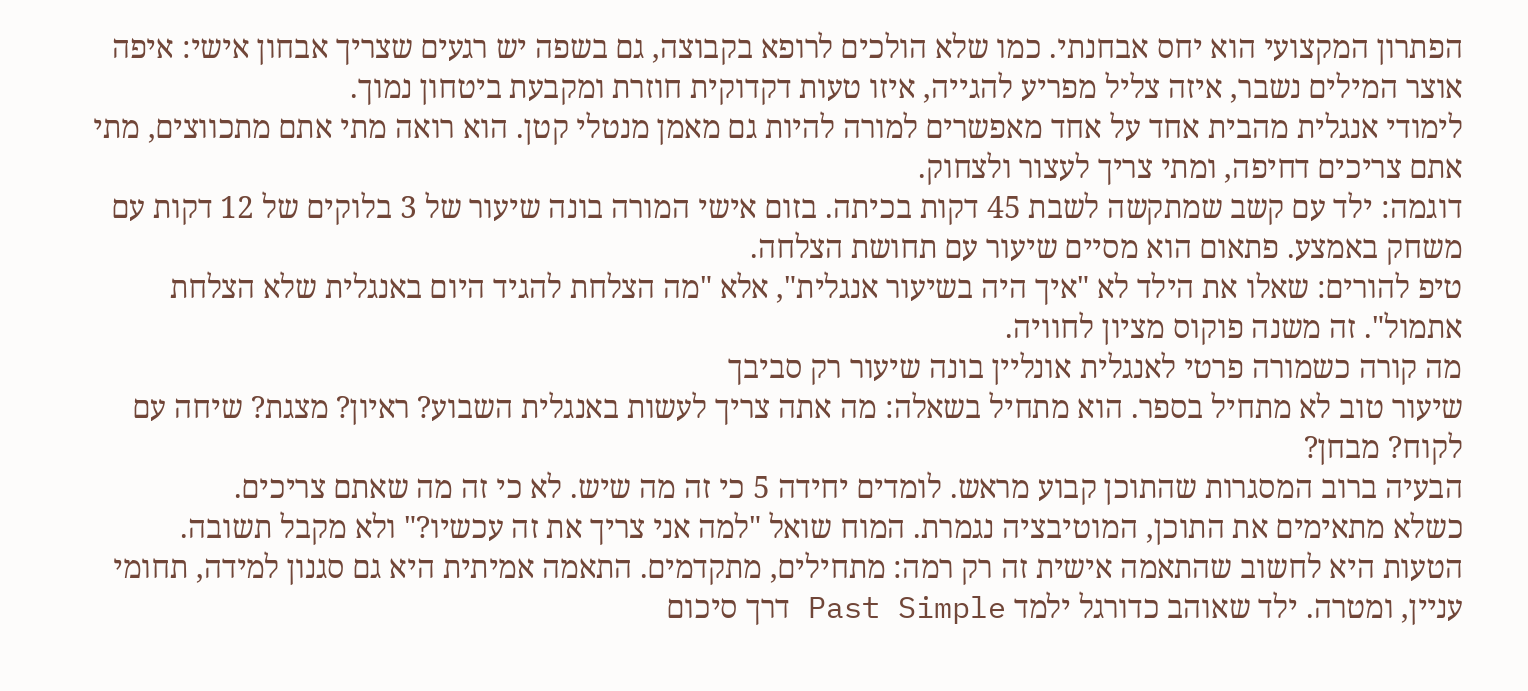הפתרון המקצועי הוא יחס אבחנתי. כמו שלא הולכים לרופא בקבוצה, גם בשפה יש רגעים שצריך אבחון אישי: איפה אוצר המילים נשבר, איזה צליל מפריע להגייה, איזו טעות דקדוקית חוזרת ומקבעת ביטחון נמוך.
לימודי אנגלית מהבית אחד על אחד מאפשרים למורה להיות גם מאמן מנטלי קטן. הוא רואה מתי אתם מתכווצים, מתי אתם צריכים דחיפה, ומתי צריך לעצור ולצחוק.
דוגמה: ילד עם קשב שמתקשה לשבת 45 דקות בכיתה. בזום אישי המורה בונה שיעור של 3 בלוקים של 12 דקות עם משחק באמצע. פתאום הוא מסיים שיעור עם תחושת הצלחה.
טיפ להורים: שאלו את הילד לא "איך היה בשיעור אנגלית", אלא "מה הצלחת להגיד היום באנגלית שלא הצלחת אתמול". זה משנה פוקוס מציון לחוויה.
מה קורה כשמורה פרטי לאנגלית אונליין בונה שיעור רק סביבך
שיעור טוב לא מתחיל בספר. הוא מתחיל בשאלה: מה אתה צריך לעשות באנגלית השבוע? ראיון? מצגת? שיחה עם לקוח? מבחן?
הבעיה ברוב המסגרות שהתוכן קבוע מראש. לומדים יחידה 5 כי זה מה שיש. לא כי זה מה שאתם צריכים.
כשלא מתאימים את התוכן, המוטיבציה נגמרת. המוח שואל "למה אני צריך את זה עכשיו?" ולא מקבל תשובה.
הטעות היא לחשוב שהתאמה אישית זה רק רמה: מתחילים, מתקדמים. התאמה אמיתית היא גם סגנון למידה, תחומי עניין, ומטרה. ילד שאוהב כדורגל ילמד Past Simple דרך סיכום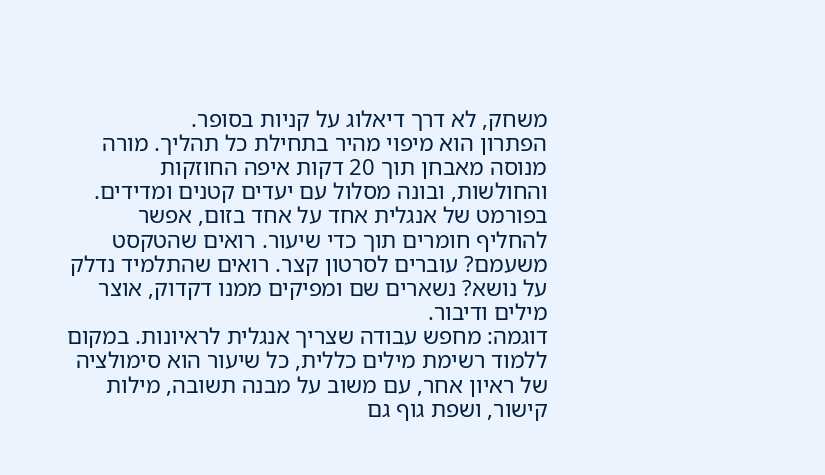משחק, לא דרך דיאלוג על קניות בסופר.
הפתרון הוא מיפוי מהיר בתחילת כל תהליך. מורה מנוסה מאבחן תוך 20 דקות איפה החוזקות והחולשות, ובונה מסלול עם יעדים קטנים ומדידים.
בפורמט של אנגלית אחד על אחד בזום, אפשר להחליף חומרים תוך כדי שיעור. רואים שהטקסט משעמם? עוברים לסרטון קצר. רואים שהתלמיד נדלק על נושא? נשארים שם ומפיקים ממנו דקדוק, אוצר מילים ודיבור.
דוגמה: מחפש עבודה שצריך אנגלית לראיונות. במקום ללמוד רשימת מילים כללית, כל שיעור הוא סימולציה של ראיון אחר, עם משוב על מבנה תשובה, מילות קישור, ושפת גוף גם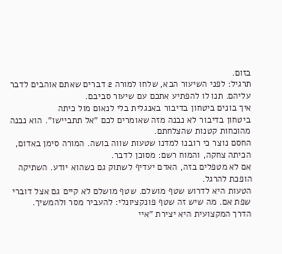בזום.
תרגיל: לפני השיעור הבא, שלחו למורה 2 דברים שאתם אוהבים לדבר עליהם. תנו לו להפתיע אתכם עם שיעור סביבם.
איך בונים ביטחון בדיבור באנגלית בלי לנאום מול כיתה
ביטחון בדיבור לא נבנה מזה שאומרים לכם "אל תתביישו". הוא נבנה מהוכחות קטנות שהצלחתם.
החסם נוצר כי רובנו למדנו שטעות שווה בושה. המורה סימן באדום, הכיתה צחקה, והמוח רשם: מסוכן לדבר.
אם לא מטפלים בזה, האדם יעדיף לשתוק גם כשהוא יודע. השתיקה הופכת להרגל.
הטעות היא לדרוש שטף מושלם. שטף מושלם לא קיים גם אצל דוברי שפת אם. מה שיש זה שטף פונקציונלי: להעביר מסר ולהמשיך.
הדרך המקצועית היא יצירת "איי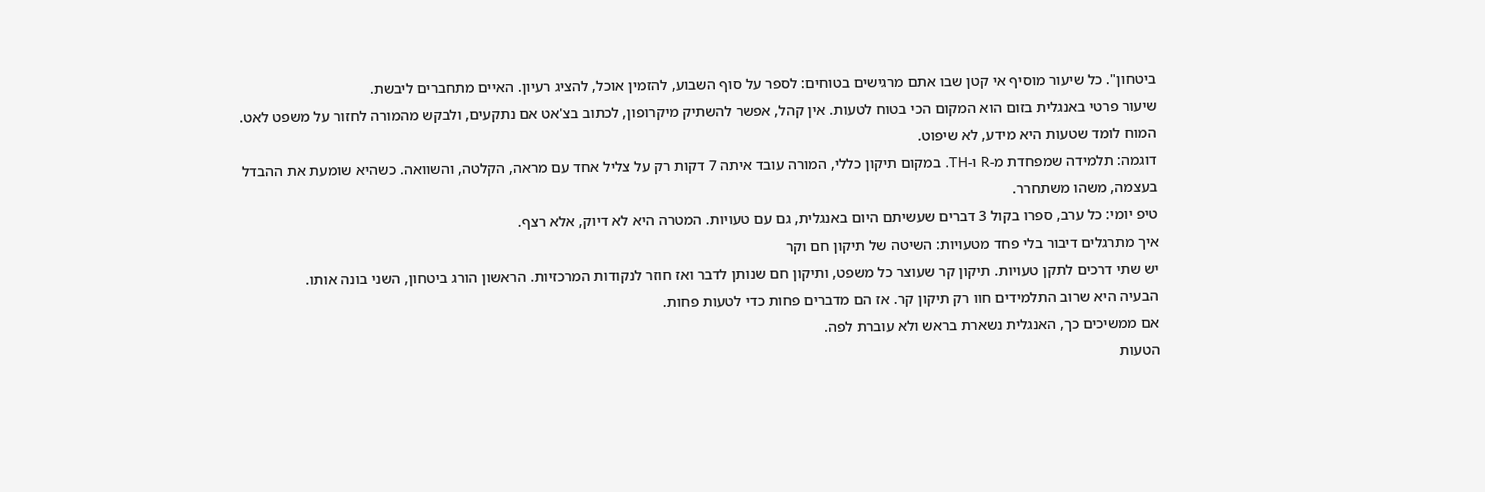ביטחון". כל שיעור מוסיף אי קטן שבו אתם מרגישים בטוחים: לספר על סוף השבוע, להזמין אוכל, להציג רעיון. האיים מתחברים ליבשת.
שיעור פרטי באנגלית בזום הוא המקום הכי בטוח לטעות. אין קהל, אפשר להשתיק מיקרופון, לכתוב בצ'אט אם נתקעים, ולבקש מהמורה לחזור על משפט לאט. המוח לומד שטעות היא מידע, לא שיפוט.
דוגמה: תלמידה שמפחדת מ-R ו-TH. במקום תיקון כללי, המורה עובד איתה 7 דקות רק על צליל אחד עם מראה, הקלטה, והשוואה. כשהיא שומעת את ההבדל בעצמה, משהו משתחרר.
טיפ יומי: כל ערב, ספרו בקול 3 דברים שעשיתם היום באנגלית, גם עם טעויות. המטרה היא לא דיוק, אלא רצף.
איך מתרגלים דיבור בלי פחד מטעויות: השיטה של תיקון חם וקר
יש שתי דרכים לתקן טעויות. תיקון קר שעוצר כל משפט, ותיקון חם שנותן לדבר ואז חוזר לנקודות המרכזיות. הראשון הורג ביטחון, השני בונה אותו.
הבעיה היא שרוב התלמידים חוו רק תיקון קר. אז הם מדברים פחות כדי לטעות פחות.
אם ממשיכים כך, האנגלית נשארת בראש ולא עוברת לפה.
הטעות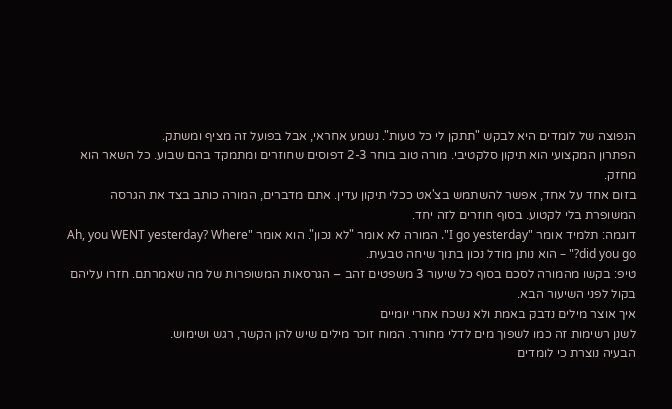הנפוצה של לומדים היא לבקש "תתקן לי כל טעות". נשמע אחראי, אבל בפועל זה מציף ומשתק.
הפתרון המקצועי הוא תיקון סלקטיבי. מורה טוב בוחר 2-3 דפוסים שחוזרים ומתמקד בהם שבוע. כל השאר הוא מחזק.
בזום אחד על אחד, אפשר להשתמש בצ'אט ככלי תיקון עדין. אתם מדברים, המורה כותב בצד את הגרסה המשופרת בלי לקטוע. בסוף חוזרים לזה יחד.
דוגמה: תלמיד אומר "I go yesterday". המורה לא אומר "לא נכון". הוא אומר "Ah, you WENT yesterday? Where did you go?" – הוא נותן מודל נכון בתוך שיחה טבעית.
טיפ: בקשו מהמורה לסכם בסוף כל שיעור 3 משפטים זהב – הגרסאות המשופרות של מה שאמרתם. חזרו עליהם בקול לפני השיעור הבא.
איך אוצר מילים נדבק באמת ולא נשכח אחרי יומיים
לשנן רשימות זה כמו לשפוך מים לדלי מחורר. המוח זוכר מילים שיש להן הקשר, רגש ושימוש.
הבעיה נוצרת כי לומדים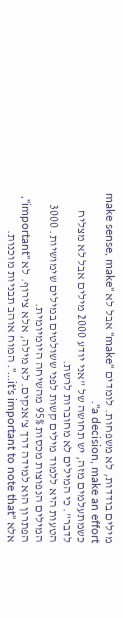מילים בודדות, לא משפחות. לומדים "make" אבל לא "make sense, make a decision, make an effort".
כשמתעלמים מזה, יש תחושה של "אני יודע 2000 מילים אבל לא מצליח לדבר". כי המילים לא מחוברות לרשת.
הטעות היא ללמוד מילים קשות לפני ששולטים במילים שימושיות. 3000 המילים הנפוצות מכסות 95% מהשיחה היומיומית.
הפתרון הוא למידה דרך צ'אנקים. לא מילה, אלא צירוף. לא "important", אלא "it's important to note that…". המוח אוהב תבניות מוכנות.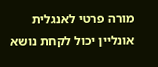מורה פרטי לאנגלית אונליין יכול לקחת נושא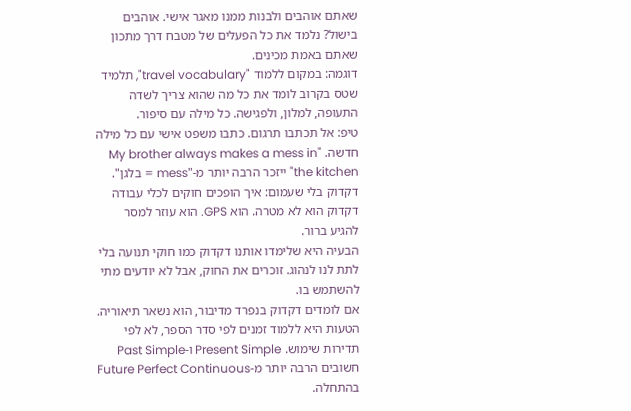שאתם אוהבים ולבנות ממנו מאגר אישי. אוהבים בישול? נלמד את כל הפעלים של מטבח דרך מתכון שאתם באמת מכינים.
דוגמה: במקום ללמוד "travel vocabulary", תלמיד שטס בקרוב לומד את כל מה שהוא צריך לשדה התעופה, למלון, ולפגישה. כל מילה עם סיפור.
טיפ: אל תכתבו תרגום. כתבו משפט אישי עם כל מילה חדשה. "My brother always makes a mess in the kitchen" ייזכר הרבה יותר מ-"mess = בלגן".
דקדוק בלי שעמום: איך הופכים חוקים לכלי עבודה
דקדוק הוא לא מטרה. הוא GPS. הוא עוזר למסר להגיע ברור.
הבעיה היא שלימדו אותנו דקדוק כמו חוקי תנועה בלי לתת לנו לנהוג. זוכרים את החוק, אבל לא יודעים מתי להשתמש בו.
אם לומדים דקדוק בנפרד מדיבור, הוא נשאר תיאוריה.
הטעות היא ללמוד זמנים לפי סדר הספר, לא לפי תדירות שימוש. Present Simple ו-Past Simple חשובים הרבה יותר מ-Future Perfect Continuous בהתחלה.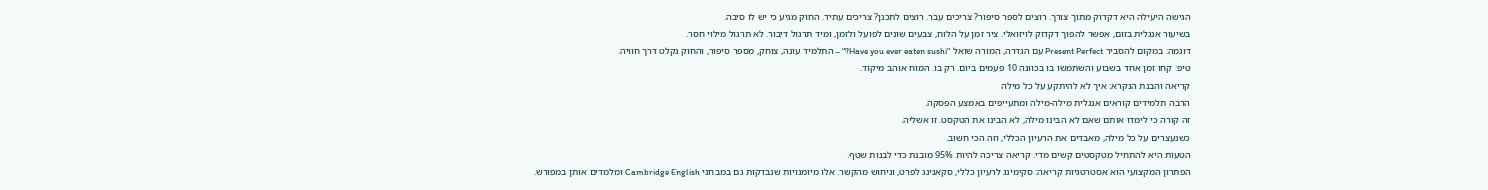הגישה היעילה היא דקדוק מתוך צורך. רוצים לספר סיפור? צריכים עבר. רוצים לתכנן? צריכים עתיד. החוק מגיע כי יש לו סיבה.
בשיעור אנגלית בזום, אפשר להפוך דקדוק לויזואלי. ציר זמן על הלוח, צבעים שונים לפועל ולזמן, ומיד תרגול דיבור. לא תרגול מילוי חסר.
דוגמה: במקום להסביר Present Perfect עם הגדרה, המורה שואל "Have you ever eaten sushi?" – התלמיד עונה, צוחק, מספר סיפור, והחוק נקלט דרך חוויה.
טיפ: קחו זמן אחד בשבוע והשתמשו בו בכוונה 10 פעמים ביום. רק בו. המוח אוהב מיקוד.
קריאה והבנת הנקרא: איך לא להיתקע על כל מילה
הרבה תלמידים קוראים אנגלית מילה-מילה ומתעייפים באמצע הפסקה.
זה קורה כי לימדו אותם שאם לא הבינו מילה, לא הבינו את הטקסט. זו אשליה.
כשנעצרים על כל מילה, מאבדים את הרעיון הכללי, וזה הכי חשוב.
הטעות היא להתחיל מטקסטים קשים מדי. קריאה צריכה להיות 95% מובנת כדי לבנות שטף.
הפתרון המקצועי הוא אסטרטגיות קריאה: סקימינג לרעיון כללי, סקאנינג לפרט, וניחוש מהקשר. אלו מיומנויות שנבדקות גם במבחני Cambridge English ומלמדים אותן במפורש.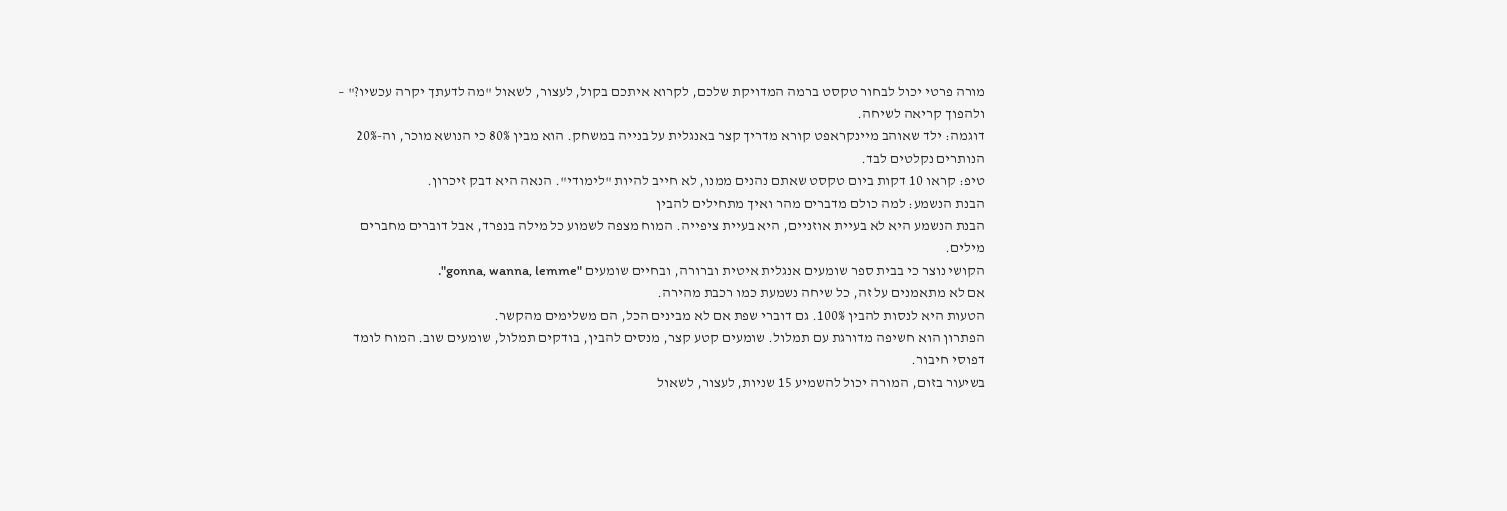מורה פרטי יכול לבחור טקסט ברמה המדויקת שלכם, לקרוא איתכם בקול, לעצור, לשאול "מה לדעתך יקרה עכשיו?" – ולהפוך קריאה לשיחה.
דוגמה: ילד שאוהב מיינקראפט קורא מדריך קצר באנגלית על בנייה במשחק. הוא מבין 80% כי הנושא מוכר, וה-20% הנותרים נקלטים לבד.
טיפ: קראו 10 דקות ביום טקסט שאתם נהנים ממנו, לא חייב להיות "לימודי". הנאה היא דבק זיכרון.
הבנת הנשמע: למה כולם מדברים מהר ואיך מתחילים להבין
הבנת הנשמע היא לא בעיית אוזניים, היא בעיית ציפייה. המוח מצפה לשמוע כל מילה בנפרד, אבל דוברים מחברים מילים.
הקושי נוצר כי בבית ספר שומעים אנגלית איטית וברורה, ובחיים שומעים "gonna, wanna, lemme".
אם לא מתאמנים על זה, כל שיחה נשמעת כמו רכבת מהירה.
הטעות היא לנסות להבין 100%. גם דוברי שפת אם לא מבינים הכל, הם משלימים מהקשר.
הפתרון הוא חשיפה מדורגת עם תמלול. שומעים קטע קצר, מנסים להבין, בודקים תמלול, שומעים שוב. המוח לומד דפוסי חיבור.
בשיעור בזום, המורה יכול להשמיע 15 שניות, לעצור, לשאול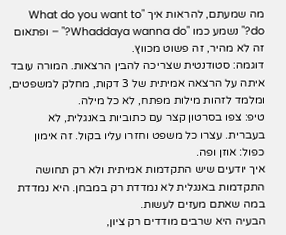מה שמעתם, להראות איך "What do you want to do?" נשמע כמו "Whaddaya wanna do?" – ופתאום זה לא מהיר, זה פשוט מכווץ.
דוגמה: סטודנטית שצריכה להבין הרצאות. המורה עובד איתה על הרצאה אמיתית של 3 דקות, מחלק למשפטים, ומלמד לזהות מילות מפתח, לא כל מילה.
טיפ: צפו בסרטון קצר עם כתוביות באנגלית, לא בעברית. עצרו כל משפט וחזרו עליו בקול. זה אימון כפול: אוזן ופה.
איך יודעים שיש התקדמות אמיתית ולא רק תחושה
התקדמות באנגלית לא נמדדת רק במבחן. היא נמדדת במה שאתם מעזים לעשות.
הבעיה היא שרבים מודדים רק ציון,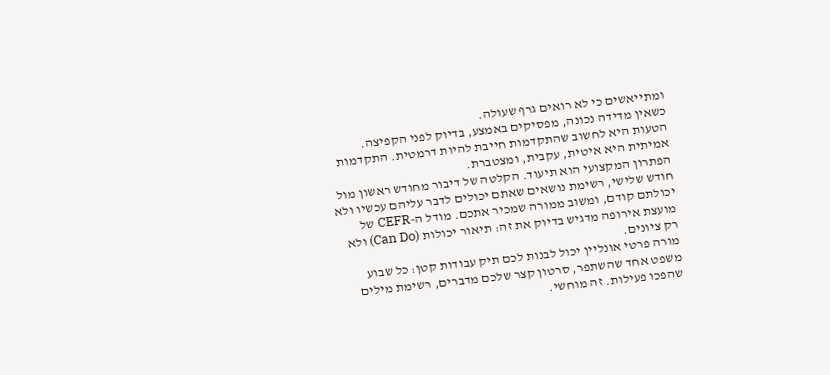ומתייאשים כי לא רואים גרף שעולה.
כשאין מדידה נכונה, מפסיקים באמצע, בדיוק לפני הקפיצה.
הטעות היא לחשוב שהתקדמות חייבת להיות דרמטית. התקדמות אמיתית היא איטית, עקבית, ומצטברת.
הפתרון המקצועי הוא תיעוד. הקלטה של דיבור מחודש ראשון מול חודש שלישי, רשימת נושאים שאתם יכולים לדבר עליהם עכשיו ולא יכולתם קודם, ומשוב ממורה שמכיר אתכם. מודל ה-CEFR של מועצת אירופה מדגיש בדיוק את זה: תיאור יכולות (Can Do) ולא רק ציונים.
מורה פרטי אונליין יכול לבנות לכם תיק עבודות קטן: כל שבוע משפט אחד שהשתפר, סרטון קצר שלכם מדברים, רשימת מילים שהפכו פעילות. זה מוחשי.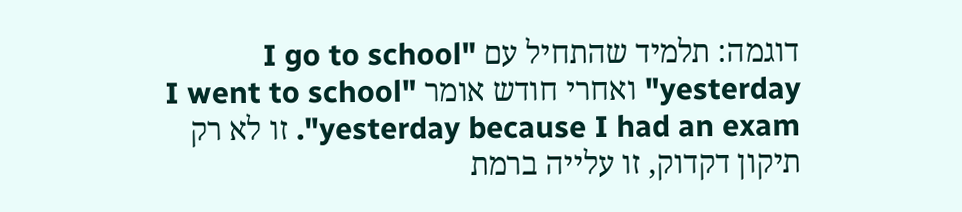דוגמה: תלמיד שהתחיל עם "I go to school yesterday" ואחרי חודש אומר "I went to school yesterday because I had an exam". זו לא רק תיקון דקדוק, זו עלייה ברמת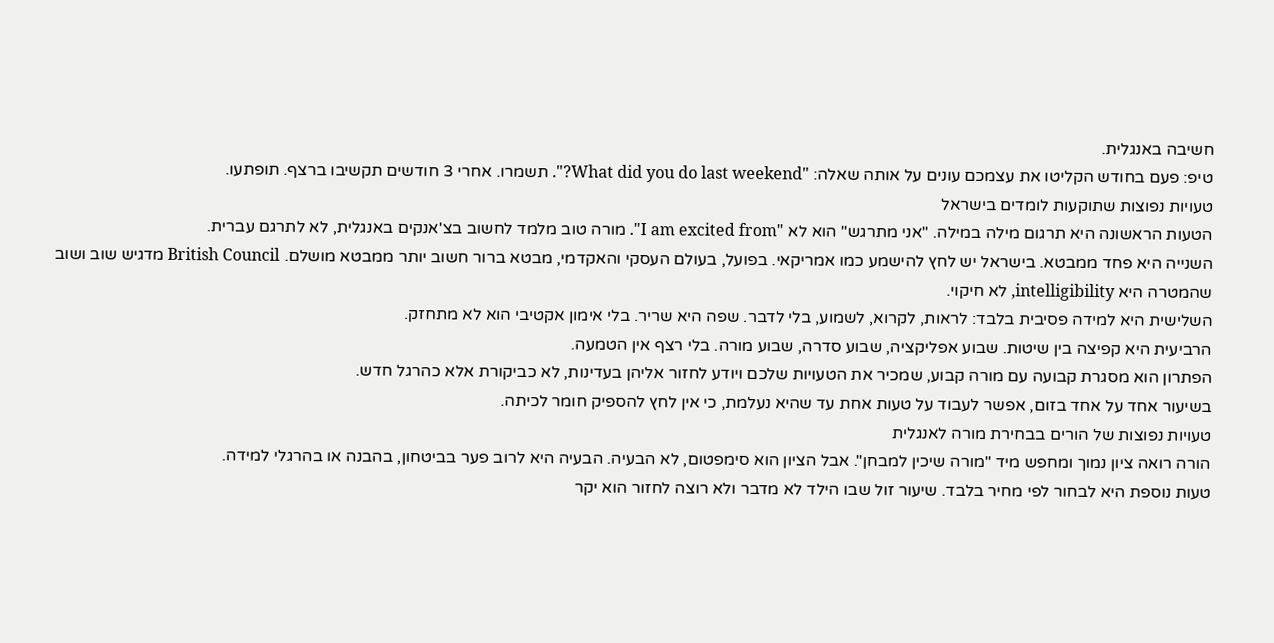חשיבה באנגלית.
טיפ: פעם בחודש הקליטו את עצמכם עונים על אותה שאלה: "What did you do last weekend?". תשמרו. אחרי 3 חודשים תקשיבו ברצף. תופתעו.
טעויות נפוצות שתוקעות לומדים בישראל
הטעות הראשונה היא תרגום מילה במילה. "אני מתרגש" הוא לא "I am excited from". מורה טוב מלמד לחשוב בצ'אנקים באנגלית, לא לתרגם עברית.
השנייה היא פחד ממבטא. בישראל יש לחץ להישמע כמו אמריקאי. בפועל, בעולם העסקי והאקדמי, מבטא ברור חשוב יותר ממבטא מושלם. British Council מדגיש שוב ושוב שהמטרה היא intelligibility, לא חיקוי.
השלישית היא למידה פסיבית בלבד: לראות, לקרוא, לשמוע, בלי לדבר. שפה היא שריר. בלי אימון אקטיבי הוא לא מתחזק.
הרביעית היא קפיצה בין שיטות. שבוע אפליקציה, שבוע סדרה, שבוע מורה. בלי רצף אין הטמעה.
הפתרון הוא מסגרת קבועה עם מורה קבוע, שמכיר את הטעויות שלכם ויודע לחזור אליהן בעדינות, לא כביקורת אלא כהרגל חדש.
בשיעור אחד על אחד בזום, אפשר לעבוד על טעות אחת עד שהיא נעלמת, כי אין לחץ להספיק חומר לכיתה.
טעויות נפוצות של הורים בבחירת מורה לאנגלית
הורה רואה ציון נמוך ומחפש מיד "מורה שיכין למבחן". אבל הציון הוא סימפטום, לא הבעיה. הבעיה היא לרוב פער בביטחון, בהבנה או בהרגלי למידה.
טעות נוספת היא לבחור לפי מחיר בלבד. שיעור זול שבו הילד לא מדבר ולא רוצה לחזור הוא יקר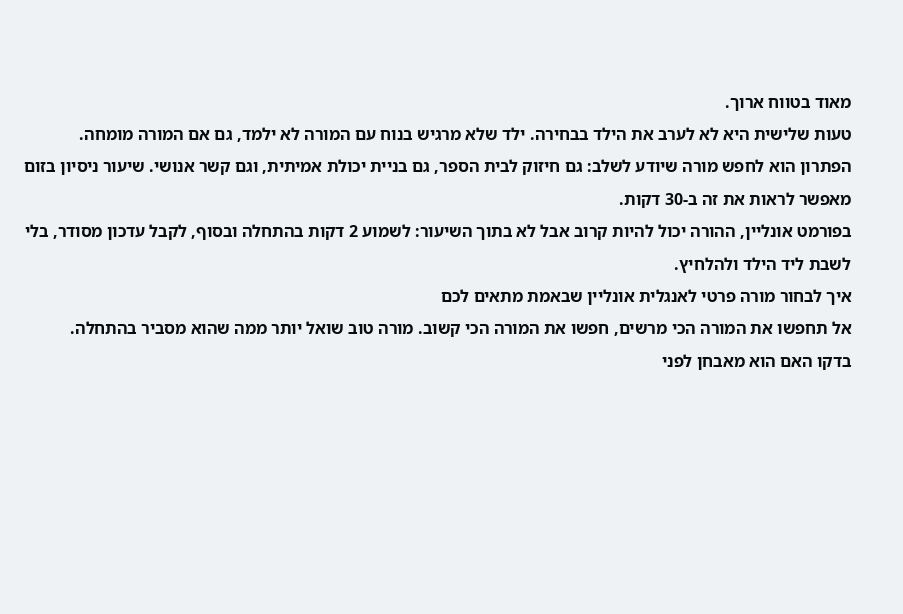מאוד בטווח ארוך.
טעות שלישית היא לא לערב את הילד בבחירה. ילד שלא מרגיש בנוח עם המורה לא ילמד, גם אם המורה מומחה.
הפתרון הוא לחפש מורה שיודע לשלב: גם חיזוק לבית הספר, גם בניית יכולת אמיתית, וגם קשר אנושי. שיעור ניסיון בזום מאפשר לראות את זה ב-30 דקות.
בפורמט אונליין, ההורה יכול להיות קרוב אבל לא בתוך השיעור: לשמוע 2 דקות בהתחלה ובסוף, לקבל עדכון מסודר, בלי לשבת ליד הילד ולהלחיץ.
איך לבחור מורה פרטי לאנגלית אונליין שבאמת מתאים לכם
אל תחפשו את המורה הכי מרשים, חפשו את המורה הכי קשוב. מורה טוב שואל יותר ממה שהוא מסביר בהתחלה.
בדקו האם הוא מאבחן לפני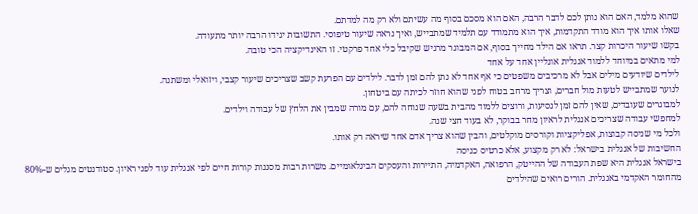שהוא מלמד, האם הוא נותן לכם לדבר הרבה, האם הוא מסכם בסוף מה עשיתם ולא רק מה למדתם.
שאלו אותו איך הוא מודד התקדמות, איך הוא מתמודד עם תלמיד שמתבייש, ואיך נראה שיעור טיפוסי. התשובות יגידו הרבה יותר מתעודה.
בקשו שיעור היכרות קצר. תראו אם הילד מחייך בסוף, אם המבוגר מרגיש שקיבל כלי אחד פרקטי. זו האינדיקציה הכי טובה.
למי מתאים במיוחד ללמוד אנגלית אונליין אחד על אחד
לילדים שיודעים מילים אבל לא מרכיבים משפטים כי אף אחד לא נתן להם זמן לדבר. לילדים עם הפרעת קשב שצריכים שיעור קצבי, ויזואלי ומשתנה.
לנוער שמתבייש לטעות מול חברים, וצריך מרחב בטוח לפני שהוא חוזר לכיתה עם ביטחון.
למבוגרים שעובדים, שאין להם זמן לנסיעות, ורוצים ללמוד מהבית בשעה שנוחה להם, עם מורה שמבין את הלחץ של עבודה וילדים.
למחפשי עבודה שצריכים אנגלית לראיון מחר בבוקר, לא בעוד חצי שנה.
ולכל מי שניסה קבוצות, אפליקציות וקורסים מוקלטים, והבין שהוא צריך אדם אחד שיראה רק אותו.
החשיבות של אנגלית בישראל: לא רק מקצוע, אלא כרטיס כניסה
בישראל אנגלית היא שפת העבודה של ההייטק, הרפואה, האקדמיה, התיירות והעסקים הבינלאומיים. משרות רבות מסננות קורות חיים לפי אנגלית עוד לפני ראיון. סטודנטים מגלים ש-80% מהחומר האקדמי באנגלית. הורים רואים שהילדים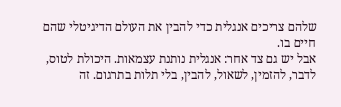שלהם צריכים אנגלית כדי להבין את העולם הדיגיטלי שהם חיים בו.
אבל יש גם צד אחר: אנגלית נותנת עצמאות. היכולת לטוס, לדבר, להזמין, לשאול, להבין, בלי תלות בתרגום. זה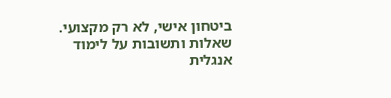ביטחון אישי, לא רק מקצועי.
שאלות ותשובות על לימוד אנגלית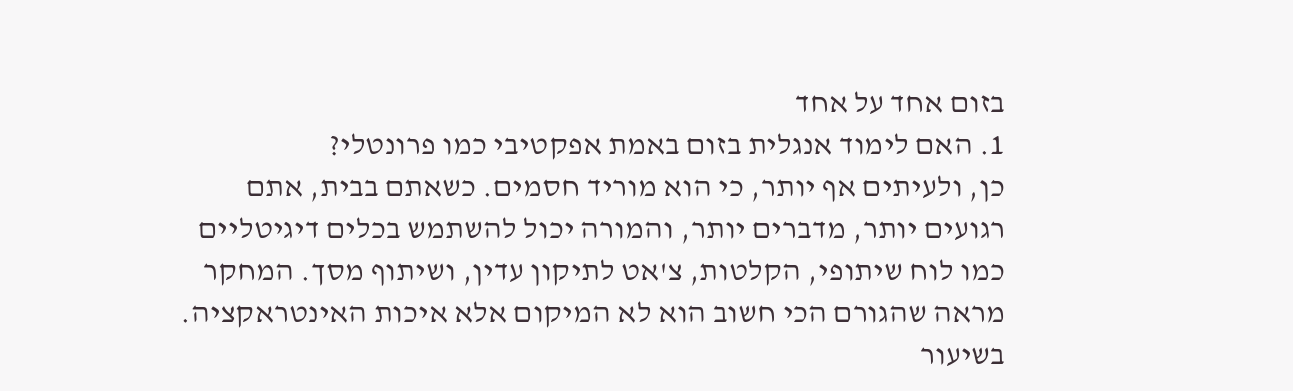בזום אחד על אחד
1. האם לימוד אנגלית בזום באמת אפקטיבי כמו פרונטלי?
כן, ולעיתים אף יותר, כי הוא מוריד חסמים. כשאתם בבית, אתם רגועים יותר, מדברים יותר, והמורה יכול להשתמש בכלים דיגיטליים כמו לוח שיתופי, הקלטות, צ'אט לתיקון עדין, ושיתוף מסך. המחקר מראה שהגורם הכי חשוב הוא לא המיקום אלא איכות האינטראקציה. בשיעור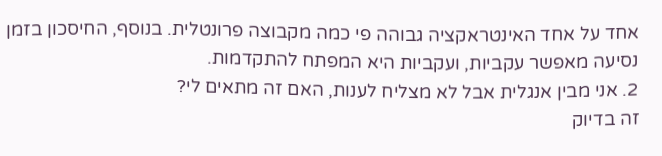אחד על אחד האינטראקציה גבוהה פי כמה מקבוצה פרונטלית. בנוסף, החיסכון בזמן נסיעה מאפשר עקביות, ועקביות היא המפתח להתקדמות.
2. אני מבין אנגלית אבל לא מצליח לענות, האם זה מתאים לי?
זה בדיוק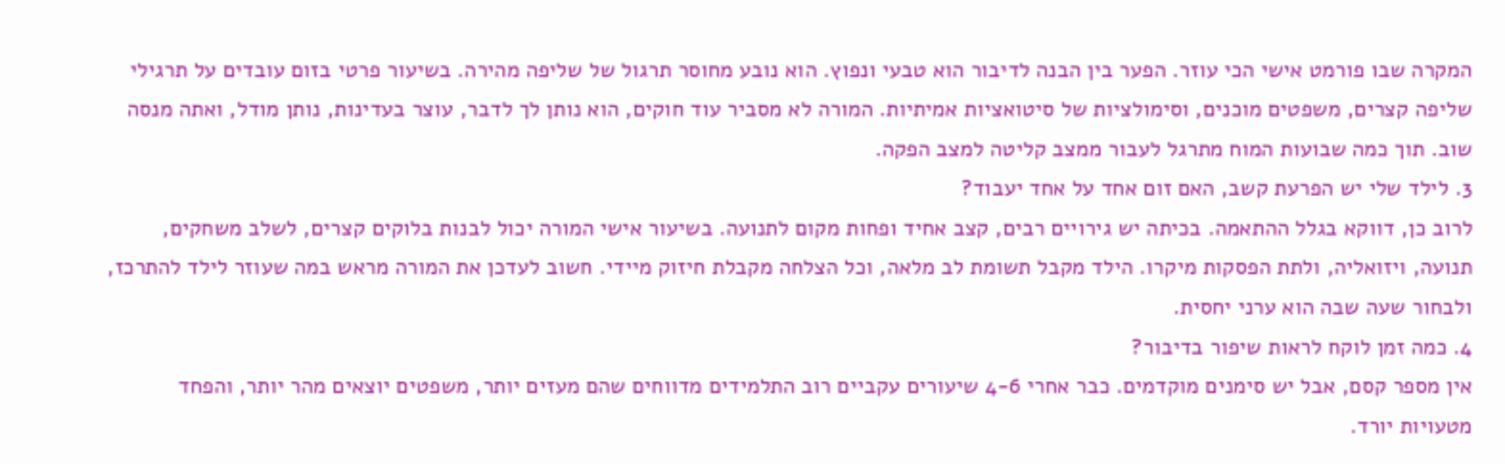המקרה שבו פורמט אישי הכי עוזר. הפער בין הבנה לדיבור הוא טבעי ונפוץ. הוא נובע מחוסר תרגול של שליפה מהירה. בשיעור פרטי בזום עובדים על תרגילי שליפה קצרים, משפטים מוכנים, וסימולציות של סיטואציות אמיתיות. המורה לא מסביר עוד חוקים, הוא נותן לך לדבר, עוצר בעדינות, נותן מודל, ואתה מנסה שוב. תוך כמה שבועות המוח מתרגל לעבור ממצב קליטה למצב הפקה.
3. לילד שלי יש הפרעת קשב, האם זום אחד על אחד יעבוד?
לרוב כן, דווקא בגלל ההתאמה. בכיתה יש גירויים רבים, קצב אחיד ופחות מקום לתנועה. בשיעור אישי המורה יכול לבנות בלוקים קצרים, לשלב משחקים, תנועה, ויזואליה, ולתת הפסקות מיקרו. הילד מקבל תשומת לב מלאה, וכל הצלחה מקבלת חיזוק מיידי. חשוב לעדכן את המורה מראש במה שעוזר לילד להתרכז, ולבחור שעה שבה הוא ערני יחסית.
4. כמה זמן לוקח לראות שיפור בדיבור?
אין מספר קסם, אבל יש סימנים מוקדמים. כבר אחרי 4-6 שיעורים עקביים רוב התלמידים מדווחים שהם מעזים יותר, משפטים יוצאים מהר יותר, והפחד מטעויות יורד.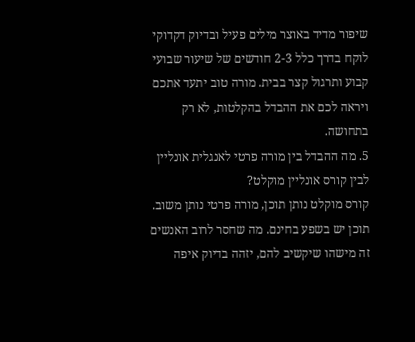שיפור מדיד באוצר מילים פעיל ובדיוק דקדוקי לוקח בדרך כלל 2-3 חודשים של שיעור שבועי קבוע ותרגול קצר בבית. מורה טוב יתעד אתכם ויראה לכם את ההבדל בהקלטות, לא רק בתחושה.
5. מה ההבדל בין מורה פרטי לאנגלית אונליין לבין קורס אונליין מוקלט?
קורס מוקלט נותן תוכן, מורה פרטי נותן משוב. תוכן יש בשפע בחינם. מה שחסר לרוב האנשים זה מישהו שיקשיב להם, יזהה בדיוק איפה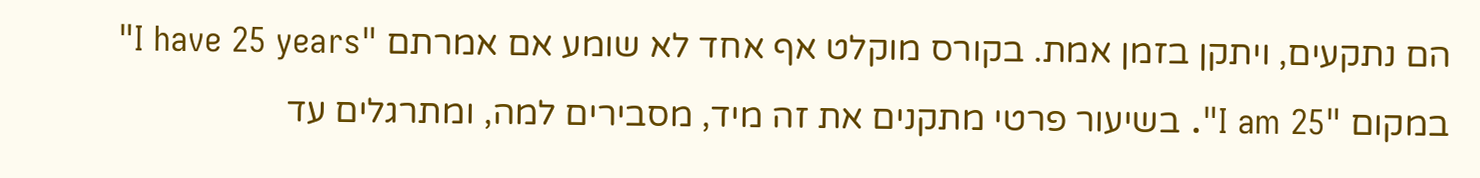הם נתקעים, ויתקן בזמן אמת. בקורס מוקלט אף אחד לא שומע אם אמרתם "I have 25 years" במקום "I am 25". בשיעור פרטי מתקנים את זה מיד, מסבירים למה, ומתרגלים עד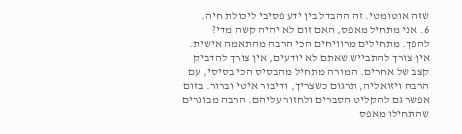שזה אוטומטי. זה ההבדל בין ידע פסיבי ליכולת חיה.
6. אני מתחיל מאפס, האם זום לא יהיה קשה מדי?
להפך. מתחילים מרוויחים הכי הרבה מהתאמה אישית. אין צורך להתבייש שאתם לא יודעים, אין צורך להדביק קצב של אחרים. המורה מתחיל מהבסיס הכי בסיסי, עם הרבה ויזואליה, תרגום כשצריך, ודיבור איטי וברור. בזום אפשר גם להקליט הסברים ולחזור עליהם. הרבה מבוגרים שהתחילו מאפס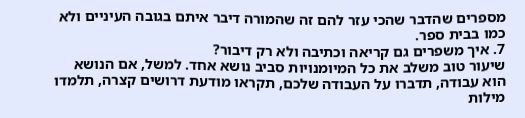מספרים שהדבר שהכי עזר להם זה שהמורה דיבר איתם בגובה העיניים ולא כמו בבית ספר.
7. איך משפרים גם קריאה וכתיבה ולא רק דיבור?
שיעור טוב משלב את כל המיומנויות סביב נושא אחד. למשל, אם הנושא הוא עבודה, תדברו על העבודה שלכם, תקראו מודעת דרושים קצרה, תלמדו מילות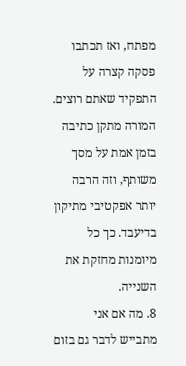מפתח, ואז תכתבו פסקה קצרה על התפקיד שאתם רוצים. המורה מתקן כתיבה בזמן אמת על מסך משותף, וזה הרבה יותר אפקטיבי מתיקון בדיעבד. כך כל מיומנות מחזקת את השנייה.
8. מה אם אני מתבייש לדבר גם בזום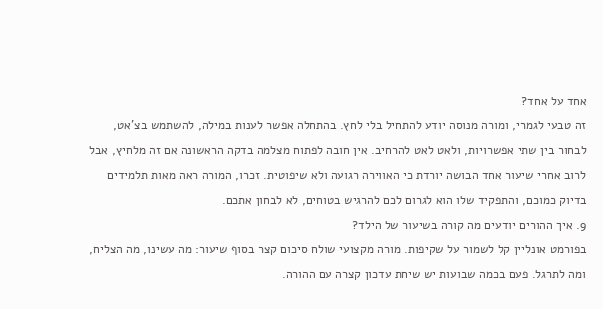אחד על אחד?
זה טבעי לגמרי, ומורה מנוסה יודע להתחיל בלי לחץ. בהתחלה אפשר לענות במילה, להשתמש בצ'אט, לבחור בין שתי אפשרויות, ולאט לאט להרחיב. אין חובה לפתוח מצלמה בדקה הראשונה אם זה מלחיץ, אבל לרוב אחרי שיעור אחד הבושה יורדת כי האווירה רגועה ולא שיפוטית. זכרו, המורה ראה מאות תלמידים בדיוק כמוכם, והתפקיד שלו הוא לגרום לכם להרגיש בטוחים, לא לבחון אתכם.
9. איך ההורים יודעים מה קורה בשיעור של הילד?
בפורמט אונליין קל לשמור על שקיפות. מורה מקצועי שולח סיכום קצר בסוף שיעור: מה עשינו, מה הצליח, ומה לתרגל. פעם בכמה שבועות יש שיחת עדכון קצרה עם ההורה.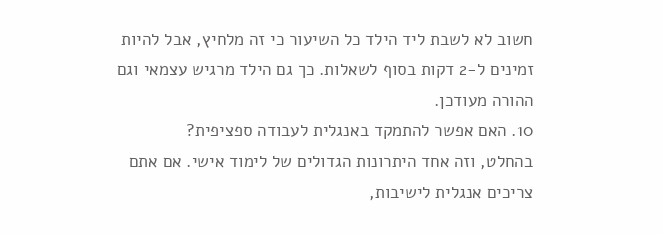חשוב לא לשבת ליד הילד כל השיעור כי זה מלחיץ, אבל להיות זמינים ל-2 דקות בסוף לשאלות. כך גם הילד מרגיש עצמאי וגם ההורה מעודכן.
10. האם אפשר להתמקד באנגלית לעבודה ספציפית?
בהחלט, וזה אחד היתרונות הגדולים של לימוד אישי. אם אתם צריכים אנגלית לישיבות,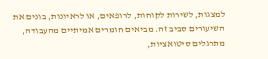למצגות, לשירות לקוחות, לרופאים, או לראיונות, בונים את השיעורים סביב זה. מביאים חומרים אמיתיים מהעבודה, מתרגלים סיטואציות,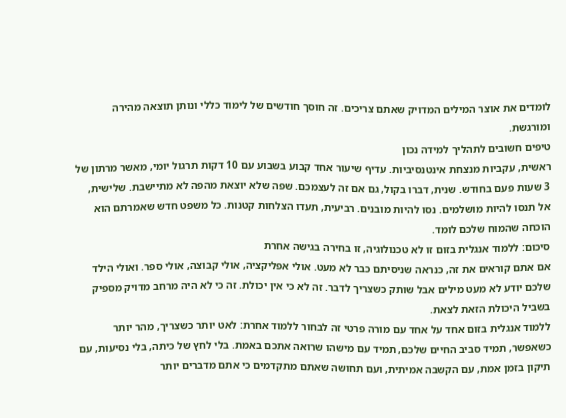לומדים את אוצר המילים המדויק שאתם צריכים. זה חוסך חודשים של לימוד כללי ונותן תוצאה מהירה ומורגשת.
טיפים חשובים לתהליך למידה נכון
ראשית, עקביות מנצחת אינטנסיביות. עדיף שיעור אחד קבוע בשבוע עם 10 דקות תרגול יומי, מאשר מרתון של 3 שעות פעם בחודש. שנית, דברו בקול, גם אם זה לעצמכם. שפה שלא יוצאת מהפה לא מתיישבת. שלישית, אל תנסו להיות מושלמים. נסו להיות מובנים. רביעית, תעדו הצלחות קטנות. כל משפט חדש שאמרתם הוא הוכחה שהמוח שלכם לומד.
סיכום: ללמוד אנגלית בזום זו לא טכנולוגיה, זו בחירה בגישה אחרת
אם אתם קוראים את זה, כנראה שניסיתם כבר לא מעט. אולי אפליקציה, אולי קבוצה, אולי ספר. ואולי הילד שלכם יודע לא מעט מילים אבל שותק כשצריך לדבר. זה לא כי אין יכולת. זה כי לא היה מרחב מדויק מספיק בשביל היכולת הזאת לצאת.
ללמוד אנגלית בזום אחד על אחד עם מורה פרטי זה לבחור ללמוד אחרת: לאט יותר כשצריך, מהר יותר כשאפשר, תמיד סביב החיים שלכם, תמיד עם מישהו שרואה אתכם באמת. בלי לחץ של כיתה, בלי נסיעות, עם תיקון בזמן אמת, עם הקשבה אמיתית, ועם תחושה שאתם מתקדמים כי אתם מדברים יותר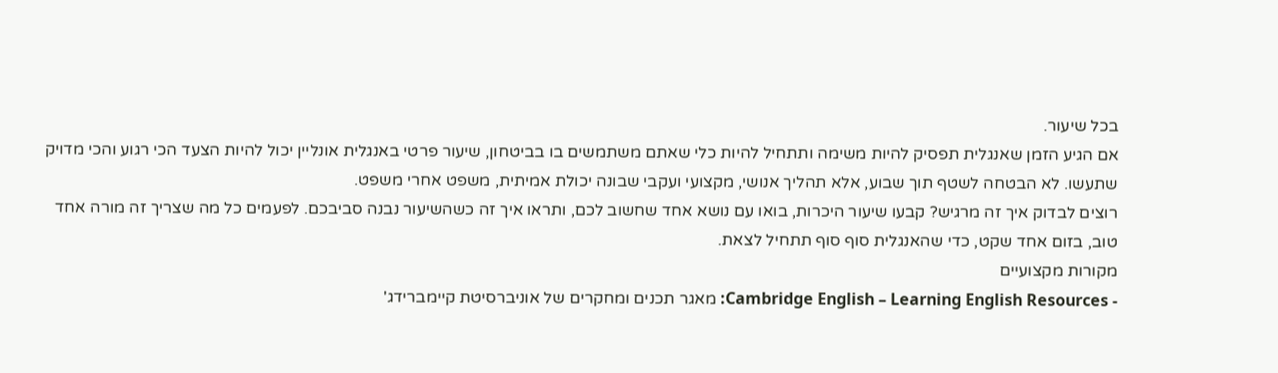בכל שיעור.
אם הגיע הזמן שאנגלית תפסיק להיות משימה ותתחיל להיות כלי שאתם משתמשים בו בביטחון, שיעור פרטי באנגלית אונליין יכול להיות הצעד הכי רגוע והכי מדויק שתעשו. לא הבטחה לשטף תוך שבוע, אלא תהליך אנושי, מקצועי ועקבי שבונה יכולת אמיתית, משפט אחרי משפט.
רוצים לבדוק איך זה מרגיש? קבעו שיעור היכרות, בואו עם נושא אחד שחשוב לכם, ותראו איך זה כשהשיעור נבנה סביבכם. לפעמים כל מה שצריך זה מורה אחד טוב, בזום אחד שקט, כדי שהאנגלית סוף סוף תתחיל לצאת.
מקורות מקצועיים
- Cambridge English – Learning English Resources: מאגר תכנים ומחקרים של אוניברסיטת קיימברידג'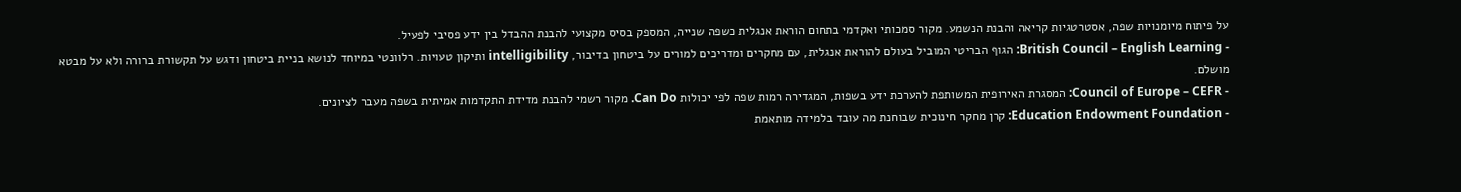על פיתוח מיומנויות שפה, אסטרטגיות קריאה והבנת הנשמע. מקור סמכותי ואקדמי בתחום הוראת אנגלית כשפה שנייה, המספק בסיס מקצועי להבנת ההבדל בין ידע פסיבי לפעיל.
- British Council – English Learning: הגוף הבריטי המוביל בעולם להוראת אנגלית, עם מחקרים ומדריכים למורים על ביטחון בדיבור, intelligibility ותיקון טעויות. רלוונטי במיוחד לנושא בניית ביטחון ודגש על תקשורת ברורה ולא על מבטא מושלם.
- Council of Europe – CEFR: המסגרת האירופית המשותפת להערכת ידע בשפות, המגדירה רמות שפה לפי יכולות Can Do. מקור רשמי להבנת מדידת התקדמות אמיתית בשפה מעבר לציונים.
- Education Endowment Foundation: קרן מחקר חינוכית שבוחנת מה עובד בלמידה מותאמת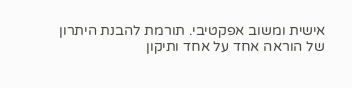אישית ומשוב אפקטיבי. תורמת להבנת היתרון של הוראה אחד על אחד ותיקון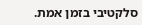סלקטיבי בזמן אמת.